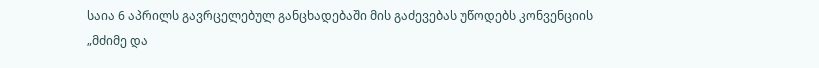საია 6 აპრილს გავრცელებულ განცხადებაში მის გაძევებას უწოდებს კონვენციის „მძიმე და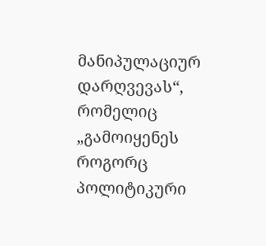მანიპულაციურ დარღვევას“, რომელიც „გამოიყენეს როგორც პოლიტიკური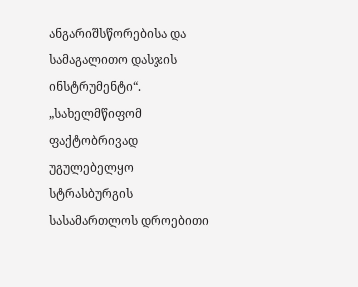ანგარიშსწორებისა და სამაგალითო დასჯის ინსტრუმენტი“.
„სახელმწიფომ ფაქტობრივად უგულებელყო სტრასბურგის სასამართლოს დროებითი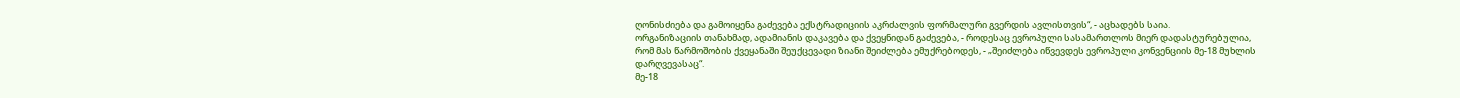ღონისძიება და გამოიყენა გაძევება ექსტრადიციის აკრძალვის ფორმალური გვერდის ავლისთვის“, - აცხადებს საია.
ორგანიზაციის თანახმად, ადამიანის დაკავება და ქვეყნიდან გაძევება, - როდესაც ევროპული სასამართლოს მიერ დადასტურებულია, რომ მას წარმოშობის ქვეყანაში შეუქცევადი ზიანი შეიძლება ემუქრებოდეს, - „შეიძლება იწვევდეს ევროპული კონვენციის მე-18 მუხლის დარღვევასაც“.
მე-18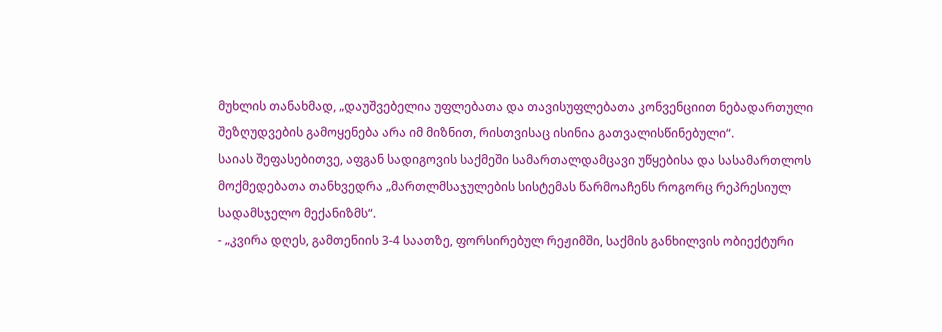მუხლის თანახმად, „დაუშვებელია უფლებათა და თავისუფლებათა კონვენციით ნებადართული შეზღუდვების გამოყენება არა იმ მიზნით, რისთვისაც ისინია გათვალისწინებული“.
საიას შეფასებითვე, აფგან სადიგოვის საქმეში სამართალდამცავი უწყებისა და სასამართლოს მოქმედებათა თანხვედრა „მართლმსაჯულების სისტემას წარმოაჩენს როგორც რეპრესიულ სადამსჯელო მექანიზმს“.
- „კვირა დღეს, გამთენიის 3-4 საათზე, ფორსირებულ რეჟიმში, საქმის განხილვის ობიექტური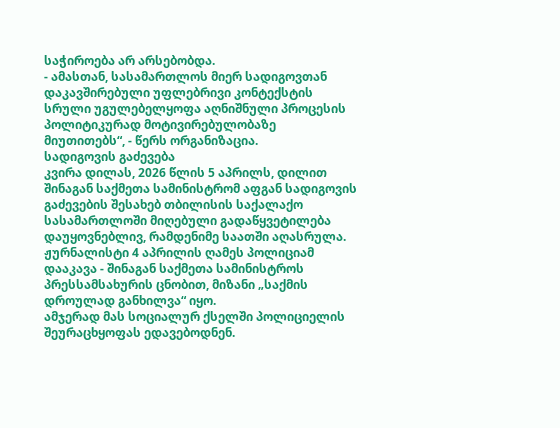საჭიროება არ არსებობდა.
- ამასთან, სასამართლოს მიერ სადიგოვთან დაკავშირებული უფლებრივი კონტექსტის სრული უგულებელყოფა აღნიშნული პროცესის პოლიტიკურად მოტივირებულობაზე მიუთითებს“, - წერს ორგანიზაცია.
სადიგოვის გაძევება
კვირა დილას, 2026 წლის 5 აპრილს, დილით შინაგან საქმეთა სამინისტრომ აფგან სადიგოვის გაძევების შესახებ თბილისის საქალაქო სასამართლოში მიღებული გადაწყვეტილება დაუყოვნებლივ, რამდენიმე საათში აღასრულა.
ჟურნალისტი 4 აპრილის ღამეს პოლიციამ დააკავა - შინაგან საქმეთა სამინისტროს პრესსამსახურის ცნობით, მიზანი „საქმის დროულად განხილვა“ იყო.
ამჯერად მას სოციალურ ქსელში პოლიციელის შეურაცხყოფას ედავებოდნენ.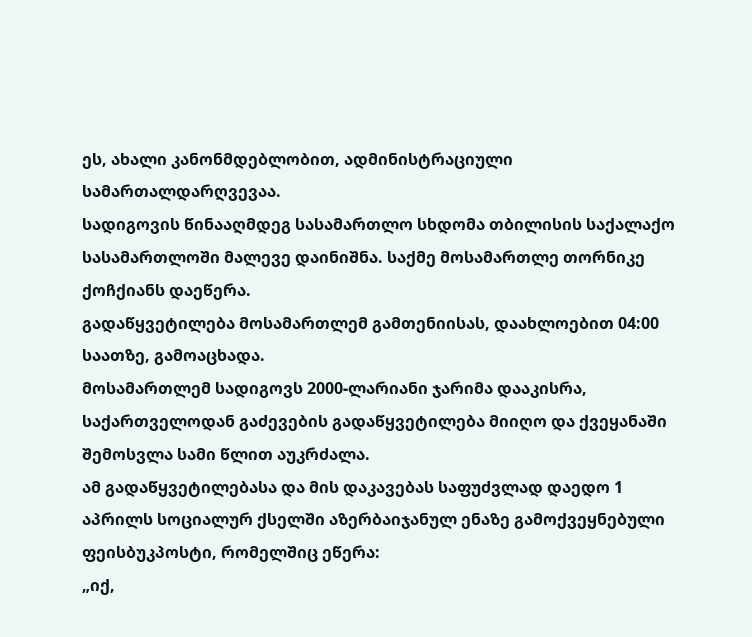ეს, ახალი კანონმდებლობით, ადმინისტრაციული სამართალდარღვევაა.
სადიგოვის წინააღმდეგ სასამართლო სხდომა თბილისის საქალაქო სასამართლოში მალევე დაინიშნა. საქმე მოსამართლე თორნიკე ქოჩქიანს დაეწერა.
გადაწყვეტილება მოსამართლემ გამთენიისას, დაახლოებით 04:00 საათზე, გამოაცხადა.
მოსამართლემ სადიგოვს 2000-ლარიანი ჯარიმა დააკისრა, საქართველოდან გაძევების გადაწყვეტილება მიიღო და ქვეყანაში შემოსვლა სამი წლით აუკრძალა.
ამ გადაწყვეტილებასა და მის დაკავებას საფუძვლად დაედო 1 აპრილს სოციალურ ქსელში აზერბაიჯანულ ენაზე გამოქვეყნებული ფეისბუკპოსტი, რომელშიც ეწერა:
„იქ,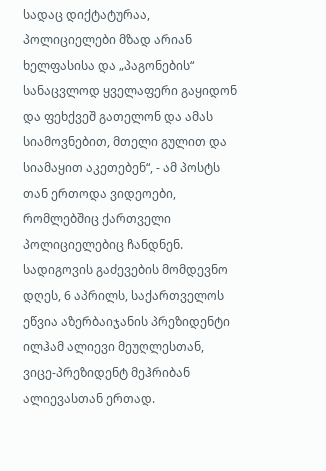სადაც დიქტატურაა, პოლიციელები მზად არიან ხელფასისა და „პაგონების“ სანაცვლოდ ყველაფერი გაყიდონ და ფეხქვეშ გათელონ და ამას სიამოვნებით, მთელი გულით და სიამაყით აკეთებენ“, - ამ პოსტს თან ერთოდა ვიდეოები, რომლებშიც ქართველი პოლიციელებიც ჩანდნენ.
სადიგოვის გაძევების მომდევნო დღეს, 6 აპრილს, საქართველოს ეწვია აზერბაიჯანის პრეზიდენტი ილჰამ ალიევი მეუღლესთან, ვიცე-პრეზიდენტ მეჰრიბან ალიევასთან ერთად.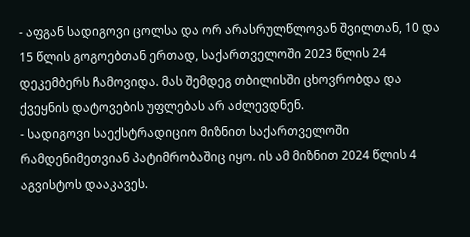- აფგან სადიგოვი ცოლსა და ორ არასრულწლოვან შვილთან, 10 და 15 წლის გოგოებთან ერთად, საქართველოში 2023 წლის 24 დეკემბერს ჩამოვიდა. მას შემდეგ თბილისში ცხოვრობდა და ქვეყნის დატოვების უფლებას არ აძლევდნენ.
- სადიგოვი საექსტრადიციო მიზნით საქართველოში რამდენიმეთვიან პატიმრობაშიც იყო. ის ამ მიზნით 2024 წლის 4 აგვისტოს დააკავეს.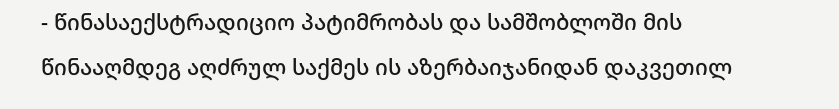- წინასაექსტრადიციო პატიმრობას და სამშობლოში მის წინააღმდეგ აღძრულ საქმეს ის აზერბაიჯანიდან დაკვეთილ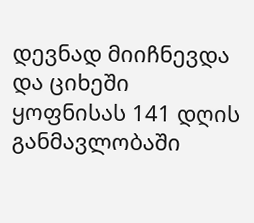დევნად მიიჩნევდა და ციხეში ყოფნისას 141 დღის განმავლობაში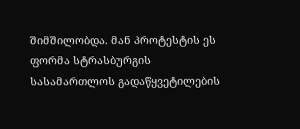შიმშილობდა. მან პროტესტის ეს ფორმა სტრასბურგის სასამართლოს გადაწყვეტილების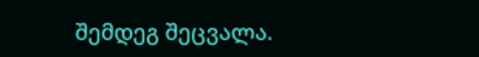შემდეგ შეცვალა.